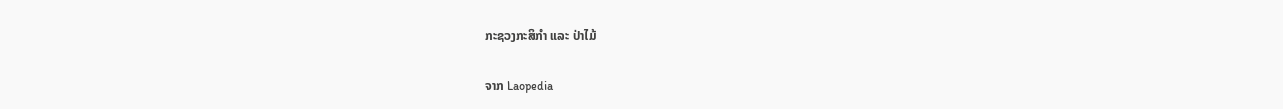ກະຊວງກະສິກຳ ແລະ ປ່າໄມ້

ຈາກ Laopedia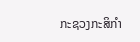ກະຊວງກະສິກຳ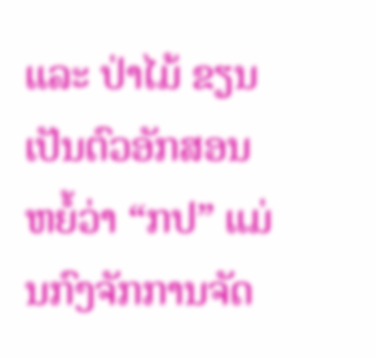ແລະ ປ່າໄມ້ ຂຽນເປັນຕົວອັກສອນຫຍໍ້ວ່າ “ກປ” ແມ່ນກົງຈັກການຈັດ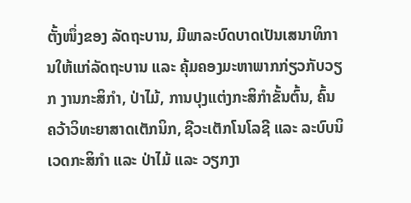ຕັ້ງໜຶ່ງຂອງ ລັດຖະບານ, ມີພາລະບົດບາດເປັນເສນາທິການໃຫ້ແກ່ລັດຖະບານ ແລະ ຄຸ້ມຄອງມະຫາພາກກ່ຽວກັບວຽກ ງານກະສິກຳ, ປ່າໄມ້, ການປຸງແຕ່ງກະສິກຳຂັ້ນຕົ້ນ, ຄົ້ນຄວ້າວິທະຍາສາດເຕັກນິກ, ຊີວະເຕັກໂນໂລຊີ ແລະ ລະບົບນິເວດກະສິກຳ ແລະ ປ່າໄມ້ ແລະ ວຽກງາ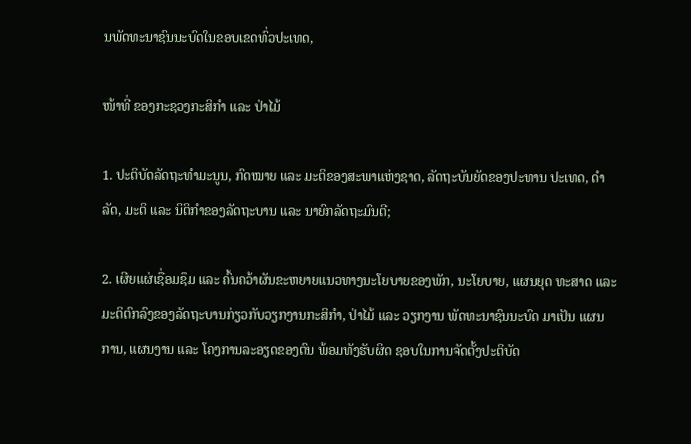ນພັດທະນາຊົນນະບົດໃນຂອບເຂດທົ່ວປະເທດ,

ໜ້າທີ່ ຂອງກະຊວງກະສິກຳ ແລະ ປ່າໄມ້

1. ປະຕິບັດລັດຖະທຳມະນູນ, ກົດໝາຍ ແລະ ມະຕິຂອງສະພາແຫ່ງຊາດ, ລັດຖະບັນຍັດຂອງປະທານ ປະເທດ, ດຳລັດ, ມະຕິ ແລະ ນິຕິກຳຂອງລັດຖະບານ ແລະ ນາຍົກລັດຖະມົນຕີ;

2. ເຜີຍແຜ່ເຊື່ອມຊຶມ ແລະ ຄົ້ນຄວ້າຜັນຂະຫຍາຍແນວທາງນະໂຍບາຍຂອງພັກ, ນະໂຍບາຍ, ແຜນຍຸດ ທະສາດ ແລະ ມະຕິຕົກລົງຂອງລັດຖະບານກ່ຽວກັບວຽກງານກະສິກຳ, ປ່າໄມ້ ແລະ ວຽກງານ ພັດທະນາຊົນນະບົດ ມາເປັນ ແຜນການ, ແຜນງານ ແລະ ໂຄງການລະອຽດຂອງຕົນ ພ້ອມທັງຮັບຜິດ ຊອບໃນການຈັດຕັ້ງປະຕິບັດ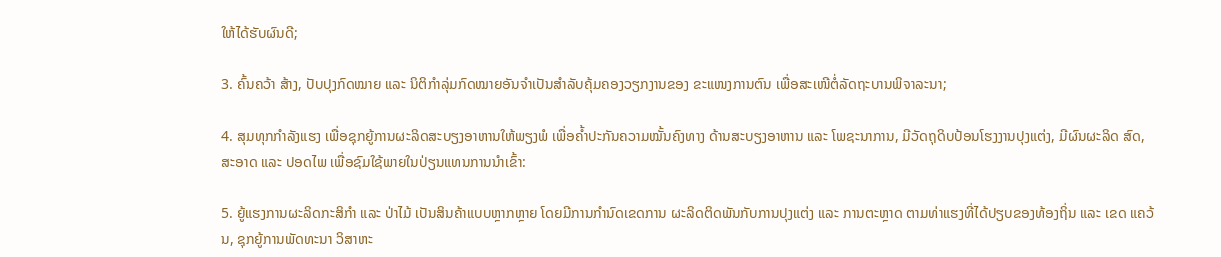ໃຫ້ໄດ້ຮັບຜົນດີ;

3. ຄົ້ນຄວ້າ ສ້າງ, ປັບປຸງກົດໝາຍ ແລະ ນິຕິກຳລຸ່ມກົດໝາຍອັນຈຳເປັນສຳລັບຄຸ້ມຄອງວຽກງານຂອງ ຂະແໜງການຕົນ ເພື່ອສະເໜີຕໍ່ລັດຖະບານພິຈາລະນາ;

4. ສຸມທຸກກຳລັງແຮງ ເພື່ອຊຸກຍູ້ການຜະລິດສະບຽງອາຫານໃຫ້ພຽງພໍ ເພື່ອຄໍ້າປະກັນຄວາມໝັ້ນຄົງທາງ ດ້ານສະບຽງອາຫານ ແລະ ໂພຊະນາການ, ມີວັດຖຸດິບປ້ອນໂຮງງານປຸງແຕ່ງ, ມີຜົນຜະລິດ ສົດ, ສະອາດ ແລະ ປອດໄພ ເພື່ອຊົມໃຊ້ພາຍໃນປ່ຽນແທນການນໍາເຂົ້າ:

5. ຍູ້ແຮງການຜະລິດກະສິກຳ ແລະ ປ່າໄມ້ ເປັນສິນຄ້າແບບຫຼາກຫຼາຍ ໂດຍມີການກຳນົດເຂດການ ຜະລິດຕິດພັນກັບການປຸງແຕ່ງ ແລະ ການຕະຫຼາດ ຕາມທ່າແຮງທີ່ໄດ້ປຽບຂອງທ້ອງຖິ່ນ ແລະ ເຂດ ແຄວ້ນ, ຊຸກຍູ້ການພັດທະນາ ວິສາຫະ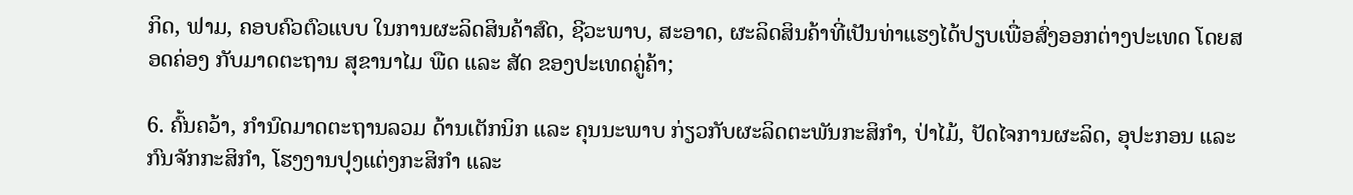ກິດ, ຟາມ, ຄອບຄົວຕົວແບບ ໃນການຜະລິດສິນຄ້າສົດ, ຊີວະພາບ, ສະອາດ, ຜະລິດສິນຄ້າທີ່ເປັນທ່າແຮງໄດ້ປຽບເພື່ອສົ່ງອອກຕ່າງປະເທດ ໂດຍສອດຄ່ອງ ກັບມາດຕະຖານ ສຸຂານາໄມ ພືດ ແລະ ສັດ ຂອງປະເທດຄູ່ຄ້າ;

6. ຄົ້ນຄວ້າ, ກຳນົດມາດຕະຖານລວມ ດ້ານເຕັກນິກ ແລະ ຄຸນນະພາບ ກ່ຽວກັບຜະລິດຕະພັນກະສິກຳ, ປ່າໄມ້, ປັດໄຈການຜະລິດ, ອຸປະກອນ ແລະ ກົນຈັກກະສິກຳ, ໂຮງງານປຸງແຕ່ງກະສິກຳ ແລະ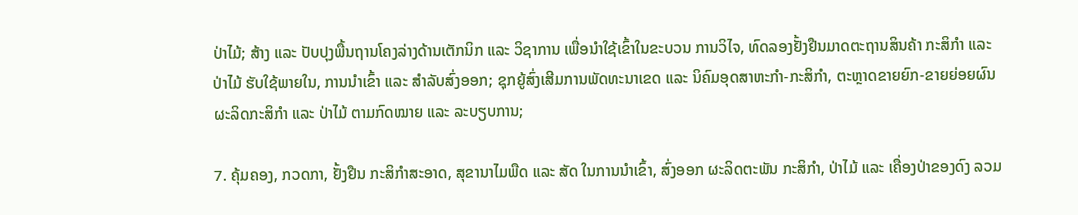ປ່າໄມ້; ສ້າງ ແລະ ປັບປຸງພື້ນຖານໂຄງລ່າງດ້ານເຕັກນິກ ແລະ ວິຊາການ ເພື່ອນຳໃຊ້ເຂົ້າໃນຂະບວນ ການວິໄຈ, ທົດລອງຢັ້ງຢືນມາດຕະຖານສິນຄ້າ ກະສິກຳ ແລະ ປ່າໄມ້ ຮັບໃຊ້ພາຍໃນ, ການນໍາເຂົ້າ ແລະ ສຳລັບສົ່ງອອກ; ຊຸກຍູ້ສົ່ງເສີມການພັດທະນາເຂດ ແລະ ນິຄົມອຸດສາຫະກຳ-ກະສິກຳ, ຕະຫຼາດຂາຍຍົກ-ຂາຍຍ່ອຍຜົນຜະລິດກະສິກຳ ແລະ ປ່າໄມ້ ຕາມກົດໝາຍ ແລະ ລະບຽບການ;

7. ຄຸ້ມຄອງ, ກວດກາ, ຢັ້ງຢືນ ກະສິກຳສະອາດ, ສຸຂານາໄມພືດ ແລະ ສັດ ໃນການນໍາເຂົ້າ, ສົ່ງອອກ ຜະລິດຕະພັນ ກະສິກຳ, ປ່າໄມ້ ແລະ ເຄື່ອງປ່າຂອງດົງ ລວມ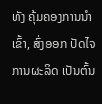ທັງ ຄຸ້ມຄອງການນຳເຂົ້າ, ສົ່ງອອກ ປັດໄຈການຜະລິດ ເປັນຕົ້ນ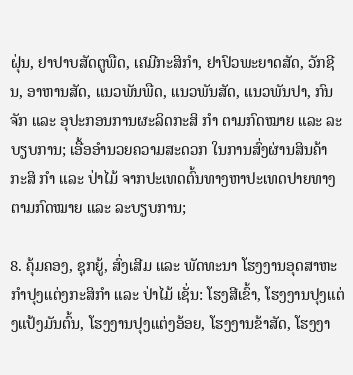ຝຸ່ນ, ຢາປາບສັດຕູພືດ, ເຄມີກະສິກຳ, ຢາປົວພະຍາດສັດ, ວັກຊີນ, ອາຫານສັດ, ແນວພັນພືດ, ແນວພັນສັດ, ແນວພັນປາ, ກົນຈັກ ແລະ ອຸປະກອນການຜະລິດກະສິ ກຳ ຕາມກົດໝາຍ ແລະ ລະບຽບການ; ເອື້ອອໍານວຍຄວາມສະດວກ ໃນການສົ່ງຜ່ານສິນຄ້າ ກະສິ ກຳ ແລະ ປ່າໄມ້ ຈາກປະເທດຕົ້ນທາງຫາປະເທດປາຍທາງ ຕາມກົດໝາຍ ແລະ ລະບຽບການ;

8. ຄຸ້ມຄອງ, ຊຸກຍູ້, ສົ່ງເສີມ ແລະ ພັດທະນາ ໂຮງງານອຸດສາຫະກຳປຸງແຕ່ງກະສິກຳ ແລະ ປ່າໄມ້ ເຊັ່ນ: ໂຮງສີເຂົ້າ, ໂຮງງານປຸງແຕ່ງແປ້ງມັນຕົ້ນ, ໂຮງງານປຸງແຕ່ງອ້ອຍ, ໂຮງງານຂ້າສັດ, ໂຮງງາ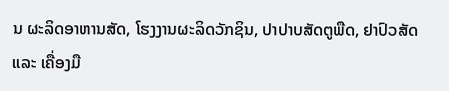ນ ຜະລິດອາຫານສັດ, ໂຮງງານຜະລິດວັກຊິນ, ປາປາບສັດຕູພືດ, ຢາປົວສັດ ແລະ ເຄື່ອງມື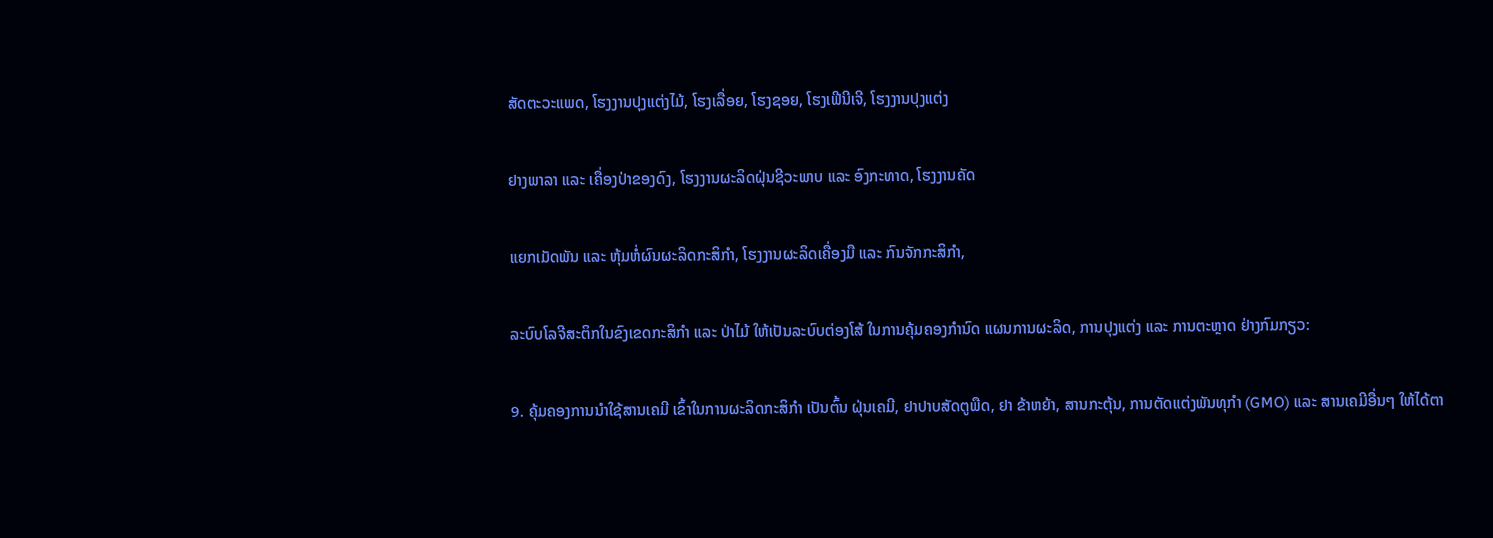ສັດຕະວະແພດ, ໂຮງງານປຸງແຕ່ງໄມ້, ໂຮງເລື່ອຍ, ໂຮງຊອຍ, ໂຮງເຟີນີເຈີ, ໂຮງງານປຸງແຕ່ງ

ຢາງພາລາ ແລະ ເຄື່ອງປ່າຂອງດົງ, ໂຮງງານຜະລິດຝຸ່ນຊີວະພາບ ແລະ ອົງກະທາດ, ໂຮງງານຄັດ

ແຍກເມັດພັນ ແລະ ຫຸ້ມຫໍ່ຜົນຜະລິດກະສິກຳ, ໂຮງງານຜະລິດເຄື່ອງມື ແລະ ກົນຈັກກະສິກຳ,

ລະບົບໂລຈີສະຕິກໃນຂົງເຂດກະສິກຳ ແລະ ປ່າໄມ້ ໃຫ້ເປັນລະບົບຕ່ອງໂສ້ ໃນການຄຸ້ມຄອງກຳນົດ ແຜນການຜະລິດ, ການປຸງແຕ່ງ ແລະ ການຕະຫຼາດ ຢ່າງກົມກຽວ:

9. ຄຸ້ມຄອງການນໍາໃຊ້ສານເຄມີ ເຂົ້າໃນການຜະລິດກະສິກຳ ເປັນຕົ້ນ ຝຸ່ນເຄມີ, ຢາປາບສັດຕູພືດ, ຢາ ຂ້າຫຍ້າ, ສານກະຕຸ້ນ, ການຕັດແຕ່ງພັນທຸກຳ (GMO) ແລະ ສານເຄມີອື່ນໆ ໃຫ້ໄດ້ຕາ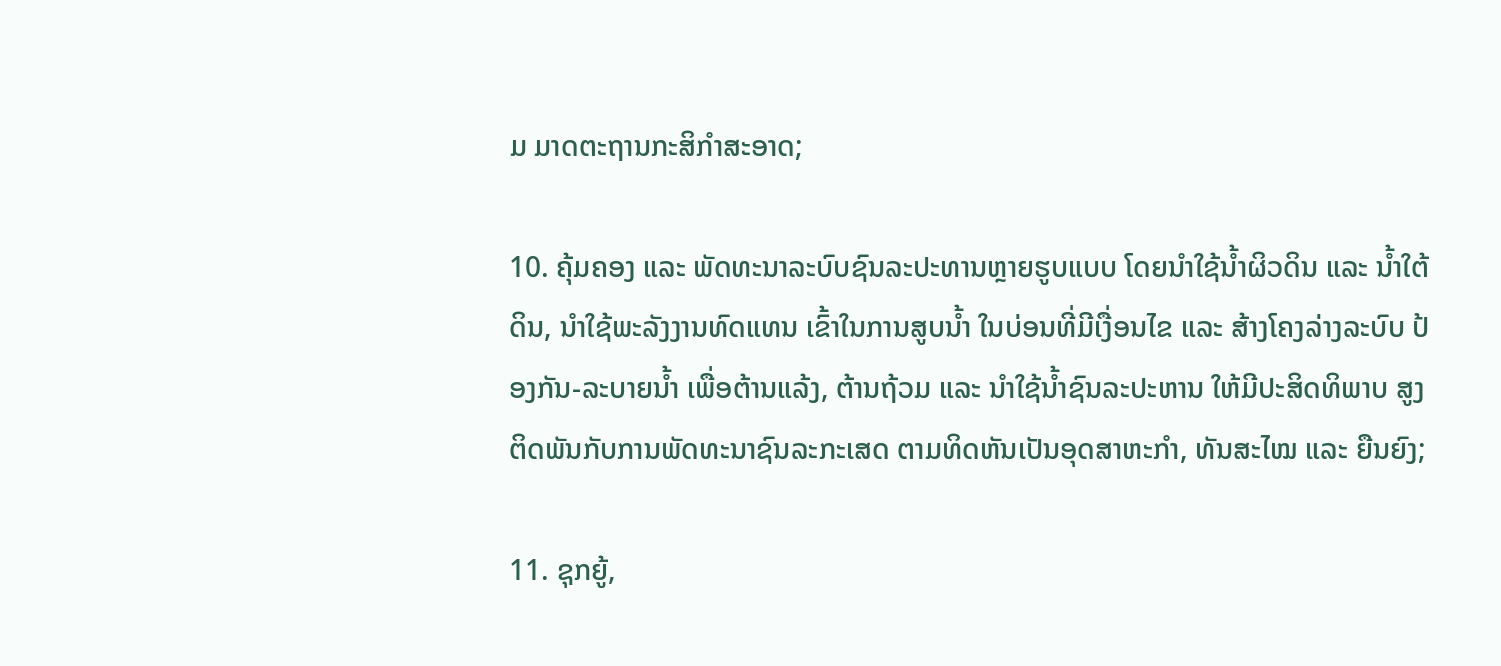ມ ມາດຕະຖານກະສິກຳສະອາດ;

10. ຄຸ້ມຄອງ ແລະ ພັດທະນາລະບົບຊົນລະປະທານຫຼາຍຮູບແບບ ໂດຍນຳໃຊ້ນໍ້າຜິວດິນ ແລະ ນ້ຳໃຕ້ ດິນ, ນຳໃຊ້ພະລັງງານທົດແທນ ເຂົ້າໃນການສູບນໍ້າ ໃນບ່ອນທີ່ມີເງື່ອນໄຂ ແລະ ສ້າງໂຄງລ່າງລະບົບ ປ້ອງກັນ-ລະບາຍນໍ້າ ເພື່ອຕ້ານແລ້ງ, ຕ້ານຖ້ວມ ແລະ ນຳໃຊ້ນ້ຳຊົນລະປະຫານ ໃຫ້ມີປະສິດທິພາບ ສູງ ຕິດພັນກັບການພັດທະນາຊົນລະກະເສດ ຕາມທິດຫັນເປັນອຸດສາຫະກຳ, ທັນສະໄໝ ແລະ ຍືນຍົງ;

11. ຊຸກຍູ້,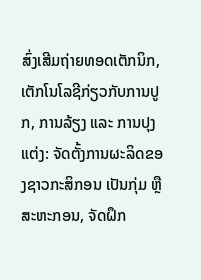ສົ່ງເສີມຖ່າຍທອດເຕັກນິກ, ເຕັກໂນໂລຊີກ່ຽວກັບການປູກ, ການລ້ຽງ ແລະ ການປຸງແຕ່ງ: ຈັດຕັ້ງການຜະລິດຂອງຊາວກະສິກອນ ເປັນກຸ່ມ ຫຼື ສະຫະກອນ, ຈັດຝຶກ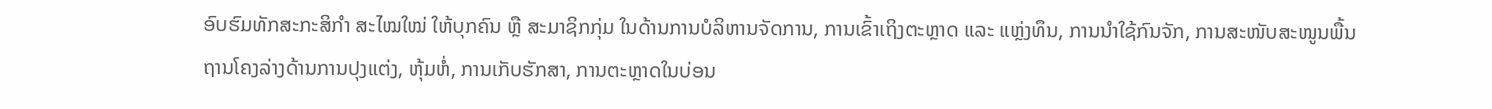ອົບຮົມທັກສະກະສິກຳ ສະໄໝໃໝ່ ໃຫ້ບຸກຄົນ ຫຼື ສະມາຊິກກຸ່ມ ໃນດ້ານການບໍລິຫານຈັດການ, ການເຂົ້າເຖິງຕະຫຼາດ ແລະ ແຫຼ່ງທຶນ, ການນໍາໃຊ້ກົນຈັກ, ການສະໜັບສະໜູນພື້ນຖານໂຄງລ່າງດ້ານການປຸງແຕ່ງ, ຫຸ້ມຫໍ່, ການເກັບຮັກສາ, ການຕະຫຼາດໃນບ່ອນ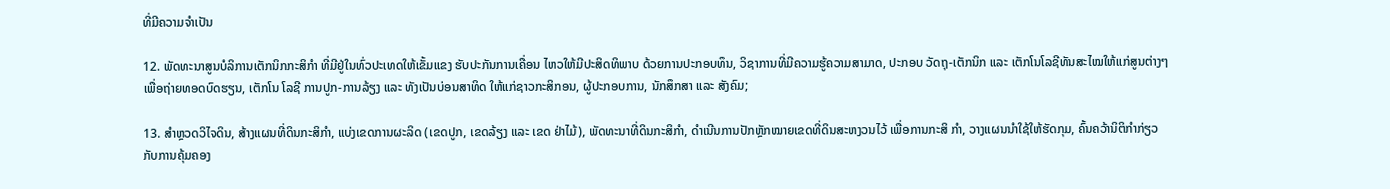ທີ່ມີຄວາມຈຳເປັນ

12. ພັດທະນາສູນບໍລິການເຕັກນິກກະສິກຳ ທີ່ມີຢູ່ໃນທົ່ວປະເທດໃຫ້ເຂັ້ມແຂງ ຮັບປະກັນການເຄື່ອນ ໄຫວໃຫ້ມີປະສິດທິພາບ ດ້ວຍການປະກອບທຶນ, ວິຊາການທີ່ມີຄວາມຮູ້ຄວາມສາມາດ, ປະກອບ ວັດຖຸ-ເຕັກນິກ ແລະ ເຕັກໂນໂລຊີທັນສະໄໝໃຫ້ແກ່ສູນຕ່າງໆ ເພື່ອຖ່າຍທອດບົດຮຽນ, ເຕັກໂນ ໂລຊີ ການປູກ-ການລ້ຽງ ແລະ ທັງເປັນບ່ອນສາທິດ ໃຫ້ແກ່ຊາວກະສິກອນ, ຜູ້ປະກອບການ, ນັກສຶກສາ ແລະ ສັງຄົມ;

13. ສຳຫຼວດວິໄຈດິນ, ສ້າງແຜນທີ່ດິນກະສິກຳ, ແບ່ງເຂດການຜະລິດ (ເຂດປູກ, ເຂດລ້ຽງ ແລະ ເຂດ ຢ່າໄມ້), ພັດທະນາທີ່ດິນກະສິກຳ, ດຳເນີນການປັກຫຼັກໝາຍເຂດທີ່ດິນສະຫງວນໄວ້ ເພື່ອການກະສິ ກຳ, ວາງແຜນນໍາໃຊ້ໃຫ້ຮັດກຸມ, ຄົ້ນຄວ້ານິຕິກຳກ່ຽວກັບການຄຸ້ມຄອງ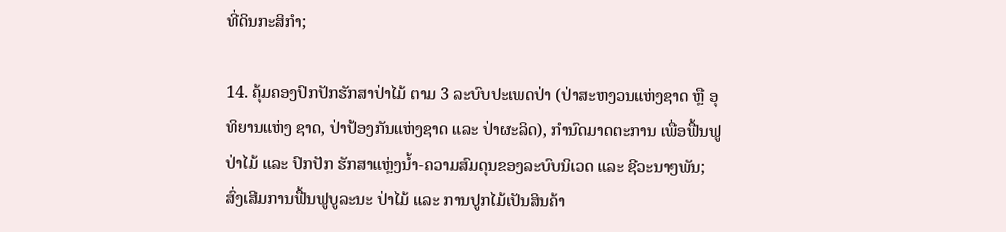ທີ່ດິນກະສິກຳ;

14. ຄຸ້ມຄອງປົກປັກຮັກສາປ່າໄມ້ ຕາມ 3 ລະບົບປະເພດປ່າ (ປ່າສະຫງວນແຫ່ງຊາດ ຫຼື ອຸທິຍານແຫ່ງ ຊາດ, ປ່າປ້ອງກັນແຫ່ງຊາດ ແລະ ປ່າຜະລິດ), ກຳນົດມາດຕະການ ເພື່ອຟື້ນຟູປ່າໄມ້ ແລະ ປົກປັກ ຮັກສາແຫຼ່ງນໍ້າ-ຄວາມສົມດຸນຂອງລະບົບນິເວດ ແລະ ຊີວະນາໆພັນ; ສົ່ງເສີມການຟື້ນຟູບູລະນະ ປ່າໄມ້ ແລະ ການປູກໄມ້ເປັນສິນຄ້າ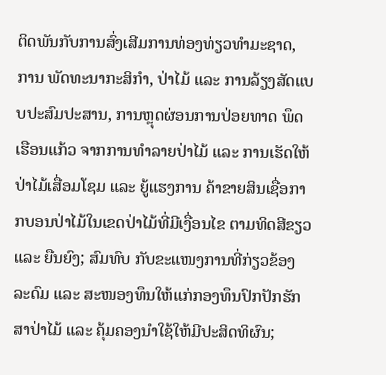ຕິດພັນກັບການສົ່ງເສີມການທ່ອງທ່ຽວທຳມະຊາດ, ການ ພັດທະນາກະສິກຳ, ປ່າໄມ້ ແລະ ການລ້ຽງສັດແບບປະສົມປະສານ, ການຫຼຸດຜ່ອນການປ່ອຍທາດ ພຶດເຮືອນແກ້ວ ຈາກການທຳລາຍປ່າໄມ້ ແລະ ການເຮັດໃຫ້ປ່າໄມ້ເສື່ອມໂຊມ ແລະ ຍູ້ແຮງການ ຄ້າຂາຍສິນເຊື່ອກາກບອນປ່າໄມ້ໃນເຂດປ່າໄມ້ທີ່ມີເງື່ອນໄຂ ຕາມທິດສີຂຽວ ແລະ ຍືນຍົງ; ສົມທົບ ກັບຂະແໜງການທີ່ກ່ຽວຂ້ອງ ລະດົມ ແລະ ສະໜອງທຶນໃຫ້ແກ່ກອງທຶນປົກປັກຮັກສາປ່າໄມ້ ແລະ ຄຸ້ມຄອງນໍາໃຊ້ໃຫ້ມີປະສິດທິຜົນ;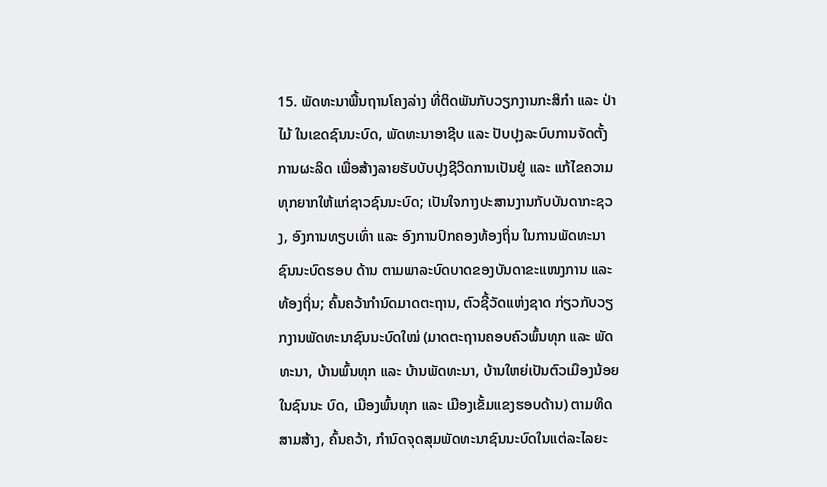15. ພັດທະນາພື້ນຖານໂຄງລ່າງ ທີ່ຕິດພັນກັບວຽກງານກະສິກຳ ແລະ ປ່າໄມ້ ໃນເຂດຊົນນະບົດ, ພັດທະນາອາຊີບ ແລະ ປັບປຸງລະບົບການຈັດຕັ້ງການຜະລິດ ເພື່ອສ້າງລາຍຮັບບັບປຸງຊີວິດການເປັນຢູ່ ແລະ ແກ້ໄຂຄວາມທຸກຍາກໃຫ້ແກ່ຊາວຊົນນະບົດ; ເປັນໃຈກາງປະສານງານກັບບັນດາກະຊວງ, ອົງການທຽບເທົ່າ ແລະ ອົງການປົກຄອງທ້ອງຖິ່ນ ໃນການພັດທະນາຊົນນະບົດຮອບ ດ້ານ ຕາມພາລະບົດບາດຂອງບັນດາຂະແໜງການ ແລະ ທ້ອງຖິ່ນ; ຄົ້ນຄວ້າກຳນົດມາດຕະຖານ, ຕົວຊີ້ວັດແຫ່ງຊາດ ກ່ຽວກັບວຽກງານພັດທະນາຊົນນະບົດໃໝ່ (ມາດຕະຖານຄອບຄົວພົ້ນທຸກ ແລະ ພັດທະນາ, ບ້ານພົ້ນທຸກ ແລະ ບ້ານພັດທະນາ, ບ້ານໃຫຍ່ເປັນຕົວເມືອງນ້ອຍໃນຊົນນະ ບົດ, ເມືອງພົ້ນທຸກ ແລະ ເມືອງເຂັ້ມແຂງຮອບດ້ານ) ຕາມທິດສາມສ້າງ, ຄົ້ນຄວ້າ, ກຳນົດຈຸດສຸມພັດທະນາຊົນນະບົດໃນແຕ່ລະໄລຍະ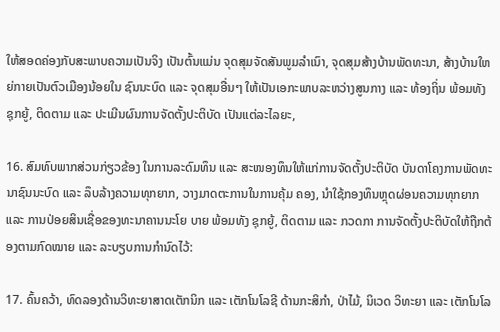ໃຫ້ສອດຄ່ອງກັບສະພາບຄວາມເປັນຈິງ ເປັນຕົ້ນແມ່ນ ຈຸດສຸມຈັດສັນພູມລຳເນົາ, ຈຸດສຸມສ້າງບ້ານພັດທະນາ, ສ້າງບ້ານໃຫຍ່ກາຍເປັນຕົວເມືອງນ້ອຍໃນ ຊົນນະບົດ ແລະ ຈຸດສຸມອື່ນໆ ໃຫ້ເປັນເອກະພາບລະຫວ່າງສູນກາງ ແລະ ທ້ອງຖິ່ນ ພ້ອມທັງ ຊຸກຍູ້, ຕິດຕາມ ແລະ ປະເມີນຜົນການຈັດຕັ້ງປະຕິບັດ ເປັນແຕ່ລະໄລຍະ,

16. ສົມທົບພາກສ່ວນກ່ຽວຂ້ອງ ໃນການລະດົມທຶນ ແລະ ສະໜອງທຶນໃຫ້ແກ່ການຈັດຕັ້ງປະຕິບັດ ບັນດາໂຄງການພັດທະນາຊົນນະບົດ ແລະ ລຶບລ້າງຄວາມທຸກຍາກ, ວາງມາດຕະການໃນການຄຸ້ມ ຄອງ, ນຳໃຊ້ກອງທຶນຫຼຸດຜ່ອນຄວາມທຸກຍາກ ແລະ ການປ່ອຍສິນເຊື່ອຂອງທະນາຄານນະໂຍ ບາຍ ພ້ອມທັງ ຊຸກຍູ້, ຕິດຕາມ ແລະ ກວດກາ ການຈັດຕັ້ງປະຕິບັດໃຫ້ຖືກຕ້ອງຕາມກົດໝາຍ ແລະ ລະບຽບການກຳນົດໄວ້:

17. ຄົ້ນຄວ້າ, ທົດລອງດ້ານວິທະຍາສາດເຕັກນິກ ແລະ ເຕັກໂນໂລຊີ ດ້ານກະສິກຳ, ປ່າໄມ້, ນິເວດ ວິທະຍາ ແລະ ເຕັກໂນໂລ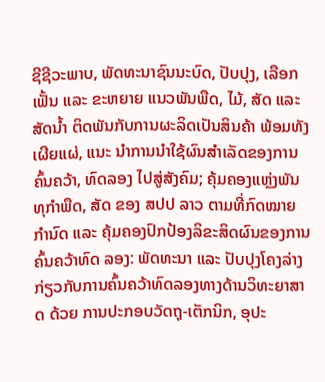ຊີຊີວະພາບ, ພັດທະນາຊົນນະບົດ, ປັບປຸງ, ເລືອກເຟັ້ນ ແລະ ຂະຫຍາຍ ແນວພັນພືດ, ໄມ້, ສັດ ແລະ ສັດນ້ຳ ຕິດພັນກັບການຜະລິດເປັນສິນຄ້າ ພ້ອມທັງ ເຜີຍແຜ່, ແນະ ນໍາການນໍາໃຊ້ຜົນສໍາເລັດຂອງການຄົ້ນຄວ້າ, ທົດລອງ ໄປສູ່ສັງຄົມ; ຄຸ້ມຄອງແຫຼ່ງພັນທຸກຳພືດ, ສັດ ຂອງ ສປປ ລາວ ຕາມທີ່ກົດໝາຍກຳນົດ ແລະ ຄຸ້ມຄອງປົກປ້ອງລິຂະສິດຜົນຂອງການຄົ້ນຄວ້າທົດ ລອງ: ພັດທະນາ ແລະ ປັບປຸງໂຄງລ່າງກ່ຽວກັບການຄົ້ນຄວ້າທົດລອງທາງດ້ານວິທະຍາສາດ ດ້ວຍ ການປະກອບວັດຖຸ-ເຕັກນິກ, ອຸປະ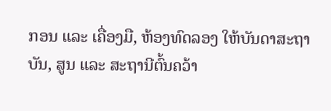ກອນ ແລະ ເຄື່ອງມື, ຫ້ອງທົດລອງ ໃຫ້ບັນດາສະຖາບັນ, ສູນ ແລະ ສະຖານີຕົ້ນຄວ້າ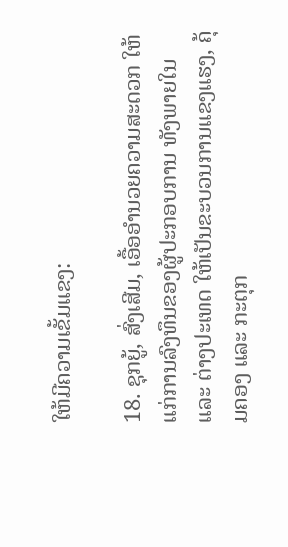ໃຫ້ມີຄວາມເຂັ້ມແຂງ:

18. ຊຸກຍູ້, ສົ່ງເສີມ, ເອື້ອອຳນວຍຄວາມສະດວກ ໃຫ້ແກ່ການລົງທຶນຂອງຜູ້ປະກອບການ ທັງພາຍໃນ ແລະ ຕ່າງປະເທດ ໃຫ້ເປັນຂະບວນການແຂງແຮງ, ຄຸ້ມຄອງ ແລະ ກະຕຸກ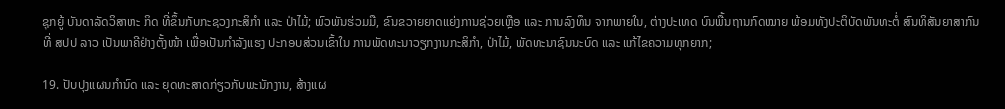ຊຸກຍູ້ ບັນດາລັດວິສາຫະ ກິດ ທີ່ຂຶ້ນກັບກະຊວງກະສິກຳ ແລະ ປ່າໄມ້; ພົວພັນຮ່ວມມື, ຂົນຂວາຍຍາດແຍ່ງການຊ່ວຍເຫຼືອ ແລະ ການລົງທຶນ ຈາກພາຍໃນ, ຕ່າງປະເທດ ບົນພື້ນຖານກົດໝາຍ ພ້ອມທັງປະຕິບັດພັນທະຕໍ່ ສົນທິສັນຍາສາກົນ ທີ່ ສປປ ລາວ ເປັນພາຄີຢ່າງຕັ້ງໜ້າ ເພື່ອເປັນກຳລັງແຮງ ປະກອບສ່ວນເຂົ້າໃນ ການພັດທະນາວຽກງານກະສິກຳ, ປ່າໄມ້, ພັດທະນາຊົນນະບົດ ແລະ ແກ້ໄຂຄວາມທຸກຍາກ;

19. ປັບປຸງແຜນກຳນົດ ແລະ ຍຸດທະສາດກ່ຽວກັບພະນັກງານ, ສ້າງແຜ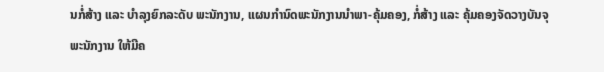ນກໍ່ສ້າງ ແລະ ບຳລຸງຍົກລະດັບ ພະນັກງານ, ແຜນກຳນົດພະນັກງານນຳພາ-ຄຸ້ມຄອງ, ກໍ່ສ້າງ ແລະ ຄຸ້ມຄອງຈັດວາງບັນຈຸພະນັກງານ ໃຫ້ມີຄ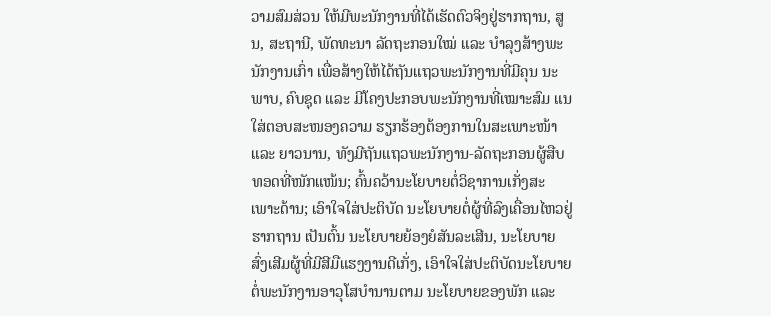ວາມສົມສ່ວນ ໃຫ້ມີພະນັກງານທີ່ໄດ້ເຮັດຕົວຈິງຢູ່ຮາກຖານ, ສູນ, ສະຖານີ, ພັດທະນາ ລັດຖະກອນໃໝ່ ແລະ ບຳລຸງສ້າງພະນັກງານເກົ່າ ເພື່ອສ້າງໃຫ້ໄດ້ຖັນແຖວພະນັກງານທີ່ມີຄຸນ ນະພາບ, ຄົບຊຸດ ແລະ ມີໂຄງປະກອບພະນັກງານທີ່ເໝາະສົມ ແນໃສ່ຕອບສະໜອງຄວາມ ຮຽກຮ້ອງຕ້ອງການໃນສະເພາະໜ້າ ແລະ ຍາວນານ, ທັງມີຖັນແຖວພະນັກງານ-ລັດຖະກອນຜູ້ສືບ ທອດທີ່ໜັກແໜ້ນ; ຄົ້ນຄວ້ານະໂຍບາຍຕໍ່ວິຊາການເກັ່ງສະເພາະດ້ານ; ເອົາໃຈໃສ່ປະຕິບັດ ນະໂຍບາຍຕໍ່ຜູ້ທີ່ລົງເຄື່ອນໄຫວຢູ່ຮາກຖານ ເປັນຕົ້ນ ນະໂຍບາຍຍ້ອງຍໍສັນລະເສີນ, ນະໂຍບາຍ ສົ່ງເສີມຜູ້ທີ່ມີສີມືແຮງງານດີເກັ່ງ, ເອົາໃຈໃສ່ປະຕິບັດນະໂຍບາຍຕໍ່ພະນັກງານອາວຸໂສບຳນານຕາມ ນະໂຍບາຍຂອງພັກ ແລະ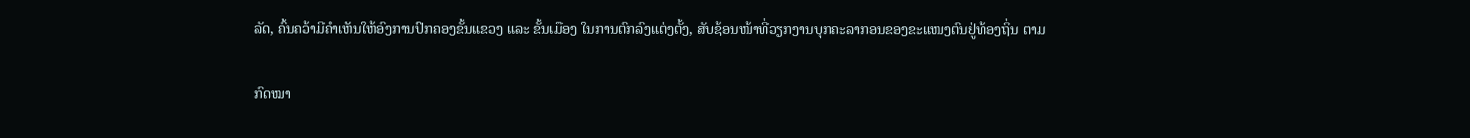ລັດ, ຄົ້ນຄວ້າມີຄຳເຫັນໃຫ້ອົງການປົກຄອງຂັ້ນແຂວງ ແລະ ຂັ້ນເມືອງ ໃນການຕົກລົງແຕ່ງຕັ້ງ, ສັບຊ້ອນໜ້າທີ່ວຽກງານບຸກຄະລາກອນຂອງຂະແໜງຕົນຢູ່ທ້ອງຖິ່ນ ຕາມ

ກົດໝາ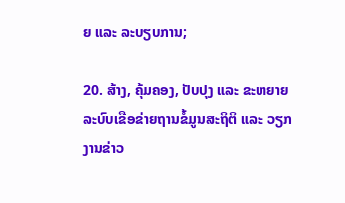ຍ ແລະ ລະບຽບການ;

20. ສ້າງ, ຄຸ້ມຄອງ, ປັບປຸງ ແລະ ຂະຫຍາຍລະບົບເຂືອຂ່າຍຖານຂໍ້ມູນສະຖິຕິ ແລະ ວຽກງານຂ່າວ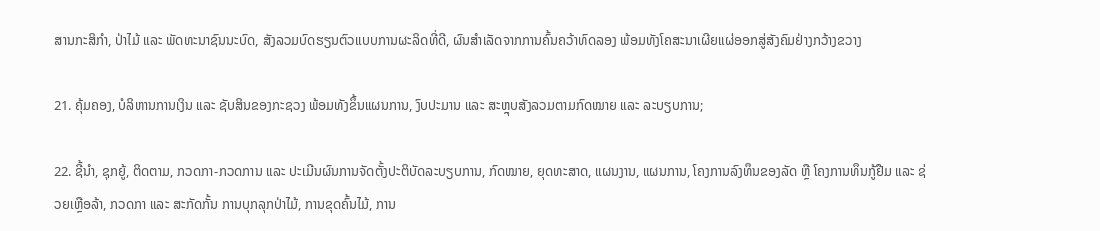ສານກະສິກຳ, ປ່າໄມ້ ແລະ ພັດທະນາຊົນນະບົດ, ສັງລວມບົດຮຽນຕົວແບບການຜະລິດທີ່ດີ, ຜົນສຳເລັດຈາກການຄົ້ນຄວ້າທົດລອງ ພ້ອມທັງໂຄສະນາເຜີຍແຜ່ອອກສູ່ສັງຄົມຢ່າງກວ້າງຂວາງ

21. ຄຸ້ມຄອງ, ບໍລິຫານການເງິນ ແລະ ຊັບສິນຂອງກະຊວງ ພ້ອມທັງຂຶ້ນແຜນການ, ງົບປະມານ ແລະ ສະຫຼຸບສັງລວມຕາມກົດໝາຍ ແລະ ລະບຽບການ;

22. ຊີ້ນຳ, ຊຸກຍູ້, ຕິດຕາມ, ກວດກາ-ກວດການ ແລະ ປະເມີນຜົນການຈັດຕັ້ງປະຕິບັດລະບຽບການ, ກົດໝາຍ, ຍຸດທະສາດ, ແຜນງານ, ແຜນການ, ໂຄງການລົງທຶນຂອງລັດ ຫຼື ໂຄງການທຶນກູ້ຢືມ ແລະ ຊ່ວຍເຫຼືອລ້າ, ກວດກາ ແລະ ສະກັດກັ້ນ ການບຸກລຸກປ່າໄມ້, ການຂຸດຄົ້ນໄມ້, ການ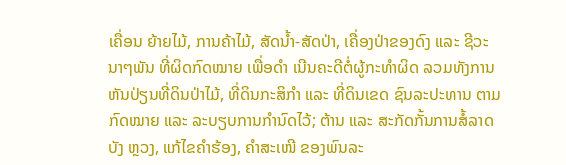ເຄື່ອນ ຍ້າຍໄມ້, ການຄ້າໄມ້, ສັດນ້ຳ-ສັດປ່າ, ເຄື່ອງປ່າຂອງດົງ ແລະ ຊີວະນາໆພັນ ທີ່ຜິດກົດໝາຍ ເພື່ອດຳ ເນີນຄະດີຕໍ່ຜູ້ກະທຳຜິດ ລວມທັງການຫັນປ່ຽນທີ່ດິນປ່າໄມ້, ທີ່ດິນກະສິກຳ ແລະ ທີ່ດິນເຂດ ຊົນລະປະທານ ຕາມກົດໝາຍ ແລະ ລະບຽບການກຳນົດໄວ້; ຕ້ານ ແລະ ສະກັດກັ້ນການສໍ້ລາດບັງ ຫຼວງ, ແກ້ໄຂຄໍາຮ້ອງ, ຄໍາສະເໜີ ຂອງພົນລະ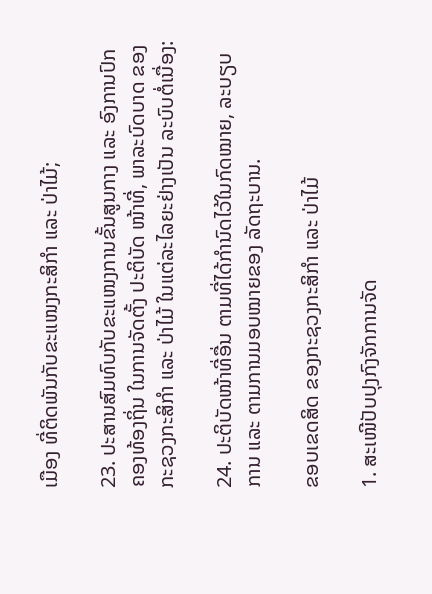ເມືອງ ທີ່ຕິດພັນກັບຂະແໜງກະສິກຳ ແລະ ປ່າໄມ້;

23. ປະສານສົມທົບກັບຂະແໜງການຂັ້ນສູນກາງ ແລະ ອົງການປົກຄອງທ້ອງຖິ່ນ ໃນການຈັດຕັ້ງ ປະຕິບັດ ໜ້າທີ່, ພາລະບົດບາດ ຂອງກະຊວງກະສິກຳ ແລະ ປ່າໄມ້ ໃນແຕ່ລະໄລຍະຢ່າງເປັນ ລະບົບຕໍ່ເນື່ອງ:

24. ປະຕິບັດໜ້າທີ່ອື່ນ ຕາມທີ່ໄດ້ກຳນົດໄວ້ໃນກົດໝາຍ, ລະບຽບການ ແລະ ຕາມການມອບໝາຍຂອງ ລັດຖະບານ.

ຂອບເຂດສິດ ຂອງກະຊວງກະສິກຳ ແລະ ປ່າໄມ້

1. ສະເໜີປັບປຸງກົງຈັກການຈັດ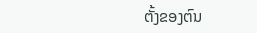ຕັ້ງຂອງຕົນ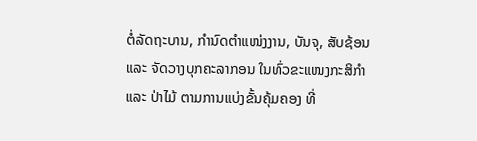ຕໍ່ລັດຖະບານ, ກຳນົດຕຳແໜ່ງງານ, ບັນຈຸ, ສັບຊ້ອນ ແລະ ຈັດວາງບຸກຄະລາກອນ ໃນທົ່ວຂະແໜງກະສິກຳ ແລະ ປ່າໄມ້ ຕາມການແບ່ງຂັ້ນຄຸ້ມຄອງ ທີ່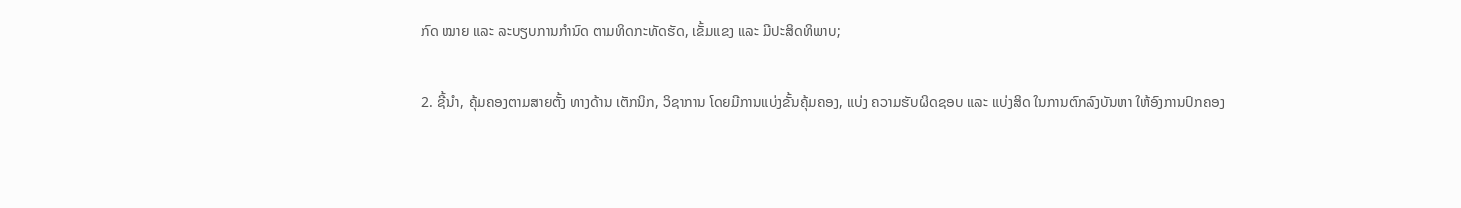ກົດ ໝາຍ ແລະ ລະບຽບການກຳນົດ ຕາມທິດກະທັດຮັດ, ເຂັ້ມແຂງ ແລະ ມີປະສິດທິພາບ;

2. ຊີ້ນຳ, ຄຸ້ມຄອງຕາມສາຍຕັ້ງ ທາງດ້ານ ເຕັກນິກ, ວິຊາການ ໂດຍມີການແບ່ງຂັ້ນຄຸ້ມຄອງ, ແບ່ງ ຄວາມຮັບຜິດຊອບ ແລະ ແບ່ງສິດ ໃນການຕົກລົງບັນຫາ ໃຫ້ອົງການປົກຄອງ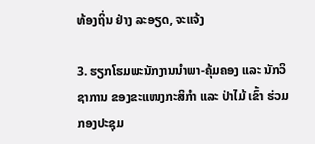ທ້ອງຖິ່ນ ຢ່າງ ລະອຽດ, ຈະແຈ້ງ

3. ຮຽກໂຮມພະນັກງານນຳພາ-ຄຸ້ມຄອງ ແລະ ນັກວິຊາການ ຂອງຂະແໜງກະສິກຳ ແລະ ປ່າໄມ້ ເຂົ້າ ຮ່ວມກອງປະຊຸມ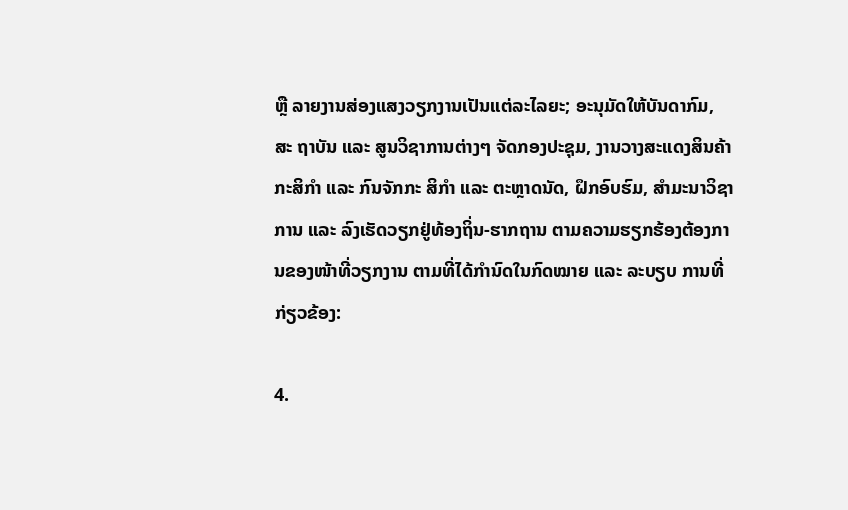ຫຼື ລາຍງານສ່ອງແສງວຽກງານເປັນແຕ່ລະໄລຍະ; ອະນຸມັດໃຫ້ບັນດາກົມ, ສະ ຖາບັນ ແລະ ສູນວິຊາການຕ່າງໆ ຈັດກອງປະຊຸມ, ງານວາງສະແດງສິນຄ້າກະສິກຳ ແລະ ກົນຈັກກະ ສິກຳ ແລະ ຕະຫຼາດນັດ, ຝຶກອົບຮົມ, ສຳມະນາວິຊາການ ແລະ ລົງເຮັດວຽກຢູ່ທ້ອງຖິ່ນ-ຮາກຖານ ຕາມຄວາມຮຽກຮ້ອງຕ້ອງການຂອງໜ້າທີ່ວຽກງານ ຕາມທີ່ໄດ້ກຳນົດໃນກົດໝາຍ ແລະ ລະບຽບ ການທີ່ກ່ຽວຂ້ອງ:

4.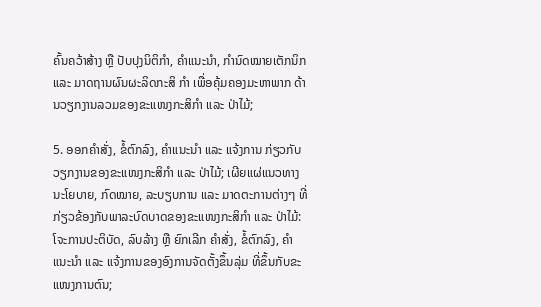ຄົ້ນຄວ້າສ້າງ ຫຼື ປັບປຸງນິຕິກຳ, ຄໍາແນະນໍາ, ກຳນົດໝາຍເຕັກນິກ ແລະ ມາດຖານຜົນຜະລິດກະສິ ກຳ ເພື່ອຄຸ້ມຄອງມະຫາພາກ ດ້ານວຽກງານລວມຂອງຂະແໜງກະສິກຳ ແລະ ປ່າໄມ້;

5. ອອກຄຳສັ່ງ, ຂໍ້ຕົກລົງ, ຄໍາແນະນໍາ ແລະ ແຈ້ງການ ກ່ຽວກັບວຽກງານຂອງຂະແໜງກະສິກຳ ແລະ ປ່າໄມ້; ເຜີຍແຜ່ແນວທາງນະໂຍບາຍ, ກົດໝາຍ, ລະບຽບການ ແລະ ມາດຕະການຕ່າງໆ ທີ່ ກ່ຽວຂ້ອງກັບພາລະບົດບາດຂອງຂະແໜງກະສິກຳ ແລະ ປ່າໄມ້: ໂຈະການປະຕິບັດ, ລົບລ້າງ ຫຼື ຍົກເລີກ ຄຳສັ່ງ, ຂໍ້ຕົກລົງ, ຄໍາແນະນໍາ ແລະ ແຈ້ງການຂອງອົງການຈັດຕັ້ງຂຶ້ນລຸ່ມ ທີ່ຂຶ້ນກັບຂະ ແໜງການຕົນ;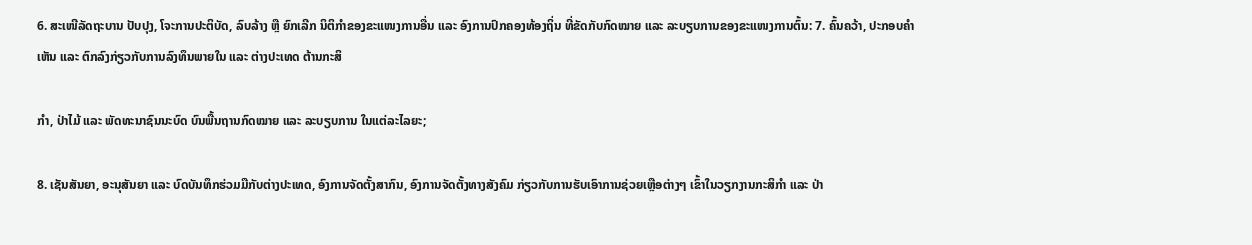6. ສະເໜີລັດຖະບານ ປັບປຸງ, ໂຈະການປະຕິບັດ, ລົບລ້າງ ຫຼື ຍົກເລີກ ນິຕິກຳຂອງຂະແໜງການອື່ນ ແລະ ອົງການປົກຄອງທ້ອງຖິ່ນ ທີ່ຂັດກັບກົດໝາຍ ແລະ ລະບຽບການຂອງຂະແໜງການຕົ້ນ: 7. ຄົ້ນຄວ້າ, ປະກອບຄຳເຫັນ ແລະ ຕົກລົງກ່ຽວກັບການລົງທຶນພາຍໃນ ແລະ ຕ່າງປະເທດ ຕ້ານກະສິ

ກຳ, ປ່າໄມ້ ແລະ ພັດທະນາຊົນນະບົດ ບົນພື້ນຖານກົດໝາຍ ແລະ ລະບຽບການ ໃນແຕ່ລະໄລຍະ;

8. ເຊັນສັນຍາ, ອະນຸສັນຍາ ແລະ ບົດບັນທຶກຮ່ວມມືກັບຕ່າງປະເທດ, ອົງການຈັດຕັ້ງສາກົນ, ອົງການຈັດຕັ້ງທາງສັງຄົມ ກ່ຽວກັບການຮັບເອົາການຊ່ວຍເຫຼືອຕ່າງໆ ເຂົ້າໃນວຽກງານກະສິກຳ ແລະ ປ່າ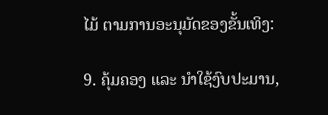ໄມ້ ຕາມການອະນຸມັດຂອງຂັ້ນເທິງ:

9. ຄຸ້ມຄອງ ແລະ ນຳໃຊ້ງົບປະມານ,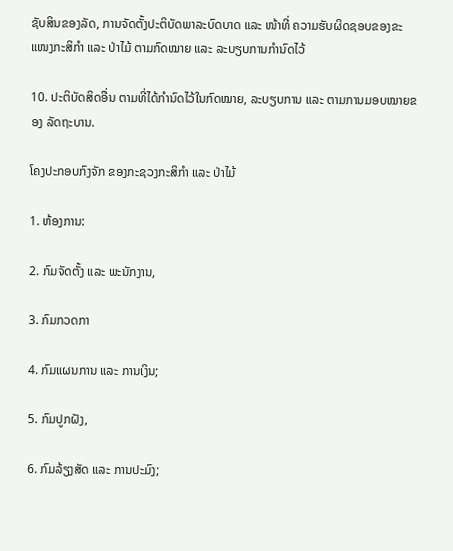ຊັບສິນຂອງລັດ, ການຈັດຕັ້ງປະຕິບັດພາລະບົດບາດ ແລະ ໜ້າທີ່ ຄວາມຮັບຜິດຊອບຂອງຂະແໜງກະສິກຳ ແລະ ປ່າໄມ້ ຕາມກົດໝາຍ ແລະ ລະບຽບການກຳນົດໄວ້

10. ປະຕິບັດສິດອື່ນ ຕາມທີ່ໄດ້ກຳນົດໄວ້ໃນກົດໝາຍ, ລະບຽບການ ແລະ ຕາມການມອບໝາຍຂອງ ລັດຖະບານ.

ໂຄງປະກອບກົງຈັກ ຂອງກະຊວງກະສິກຳ ແລະ ປ່າໄມ້

1. ຫ້ອງການ:

2. ກົມຈັດຕັ້ງ ແລະ ພະນັກງານ,

3. ກົມກວດກາ

4. ກົມແຜນການ ແລະ ການເງິນ;

5. ກົມປູກຝັງ,

6. ກົມລ້ຽງສັດ ແລະ ການປະມົງ;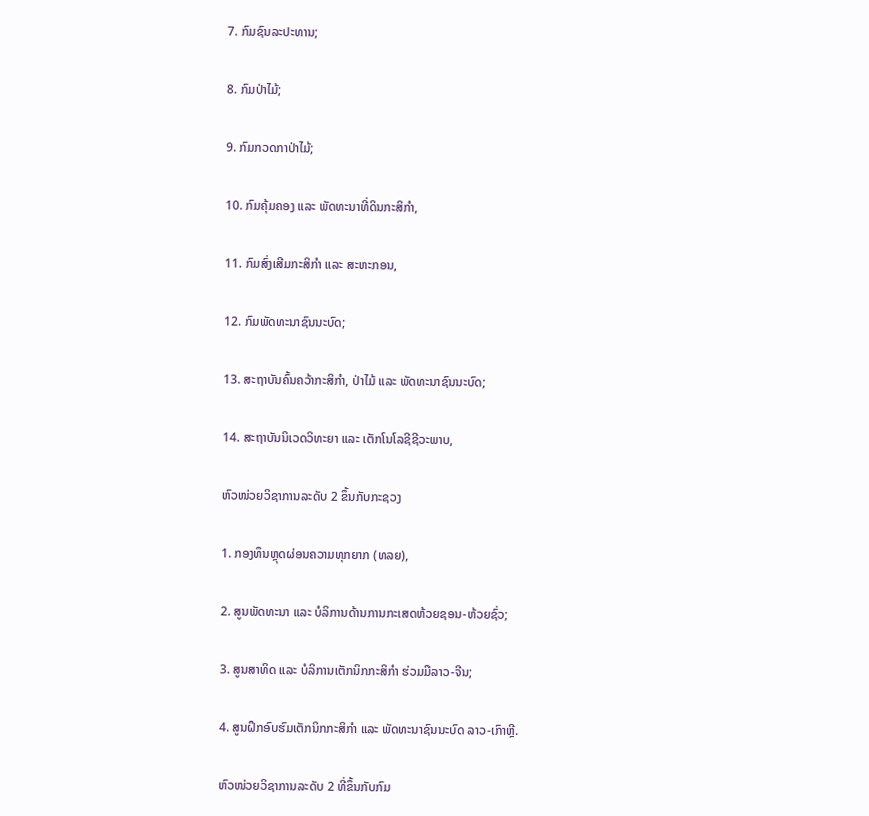7. ກົມຊົນລະປະທານ;

8. ກົມປ່າໄມ້;

9. ກົມກວດກາປ່າໄມ້;

10. ກົມຄຸ້ມຄອງ ແລະ ພັດທະນາທີ່ດິນກະສິກຳ,

11. ກົມສົ່ງເສີມກະສິກຳ ແລະ ສະຫະກອນ,

12. ກົມພັດທະນາຊົນນະບົດ;

13. ສະຖາບັນຄົ້ນຄວ້າກະສິກຳ, ປ່າໄມ້ ແລະ ພັດທະນາຊົນນະບົດ;

14. ສະຖາບັນນິເວດວິທະຍາ ແລະ ເຕັກໂນໂລຊີຊີວະພາບ,

ຫົວໜ່ວຍວິຊາການລະດັບ 2 ຂຶ້ນກັບກະຊວງ

1. ກອງທຶນຫຼຸດຜ່ອນຄວາມທຸກຍາກ (ທລຍ),

2. ສູນພັດທະນາ ແລະ ບໍລິການດ້ານການກະເສດຫ້ວຍຊອນ-ຫ້ວຍຊົ່ວ;

3. ສູນສາທິດ ແລະ ບໍລິການເຕັກນິກກະສິກຳ ຮ່ວມມືລາວ-ຈີນ;

4. ສູນຝຶກອົບຮົມເຕັກນິກກະສິກຳ ແລະ ພັດທະນາຊົນນະບົດ ລາວ-ເກົາຫຼີ.

ຫົວໜ່ວຍວິຊາການລະດັບ 2 ທີ່ຂຶ້ນກັບກົມ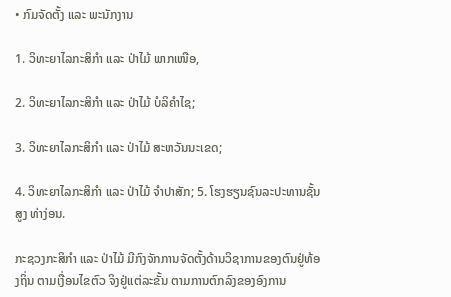• ກົມຈັດຕັ້ງ ແລະ ພະນັກງານ

1. ວິທະຍາໄລກະສິກຳ ແລະ ປ່າໄມ້ ພາກເໜືອ,

2. ວິທະຍາໄລກະສິກຳ ແລະ ປ່າໄມ້ ບໍລິຄຳໄຊ;

3. ວິທະຍາໄລກະສິກຳ ແລະ ປ່າໄມ້ ສະຫວັນນະເຂດ;

4. ວິທະຍາໄລກະສິກຳ ແລະ ປ່າໄມ້ ຈຳປາສັກ; 5. ໂຮງຮຽນຊົນລະປະທານຊັ້ນສູງ ທ່າງ່ອນ.

ກະຊວງກະສິກຳ ແລະ ປ່າໄມ້ ມີກົງຈັກການຈັດຕັ້ງດ້ານວິຊາການຂອງຕົນຢູ່ທ້ອງຖິ່ນ ຕາມເງື່ອນໄຂຕົວ ຈິງຢູ່ແຕ່ລະຂັ້ນ ຕາມການຕົກລົງຂອງອົງການ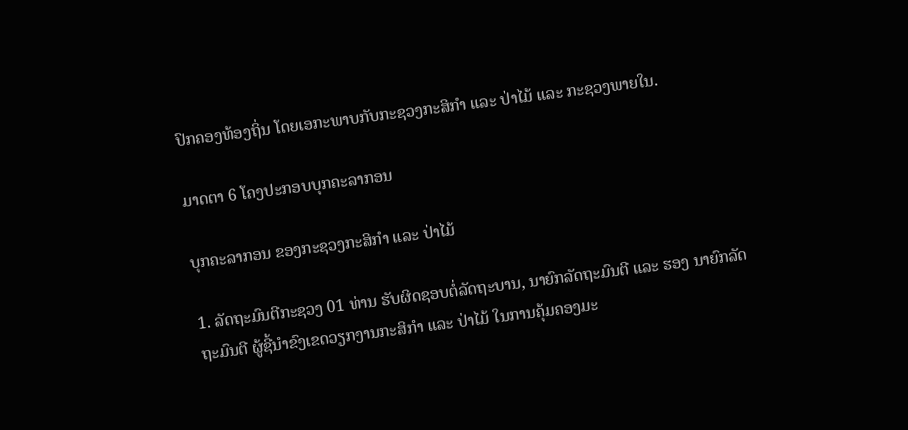ປົກຄອງທ້ອງຖິ່ນ ໂດຍເອກະພາບກັບກະຊວງກະສິກຳ ແລະ ປ່າໄມ້ ແລະ ກະຊວງພາຍໃນ.

ມາດຕາ 6 ໂຄງປະກອບບຸກຄະລາກອນ

ບຸກຄະລາກອນ ຂອງກະຊວງກະສິກຳ ແລະ ປ່າໄມ້

1. ລັດຖະມົນຕີກະຊວງ 01 ທ່ານ ຮັບຜິດຊອບຕໍ່ລັດຖະບານ, ນາຍົກລັດຖະມົນຕີ ແລະ ຮອງ ນາຍົກລັດຖະມົນຕີ ຜູ້ຊີ້ນຳຂົງເຂດວຽກງານກະສິກຳ ແລະ ປ່າໄມ້ ໃນການຄຸ້ມຄອງມະ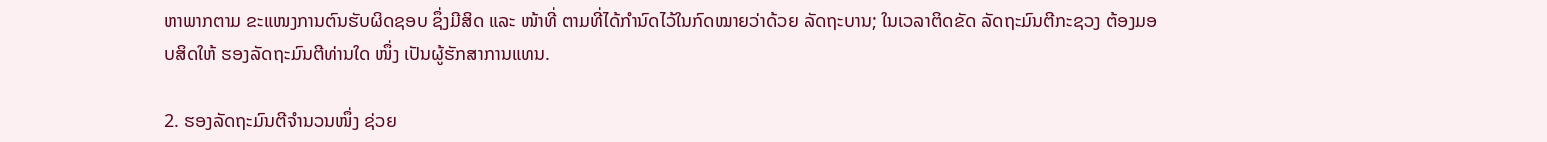ຫາພາກຕາມ ຂະແໜງການຕົນຮັບຜິດຊອບ ຊຶ່ງມີສິດ ແລະ ໜ້າທີ່ ຕາມທີ່ໄດ້ກຳນົດໄວ້ໃນກົດໝາຍວ່າດ້ວຍ ລັດຖະບານ; ໃນເວລາຕິດຂັດ ລັດຖະມົນຕີກະຊວງ ຕ້ອງມອບສິດໃຫ້ ຮອງລັດຖະມົນຕີທ່ານໃດ ໜຶ່ງ ເປັນຜູ້ຮັກສາການແທນ.

2. ຮອງລັດຖະມົນຕີຈຳນວນໜຶ່ງ ຊ່ວຍ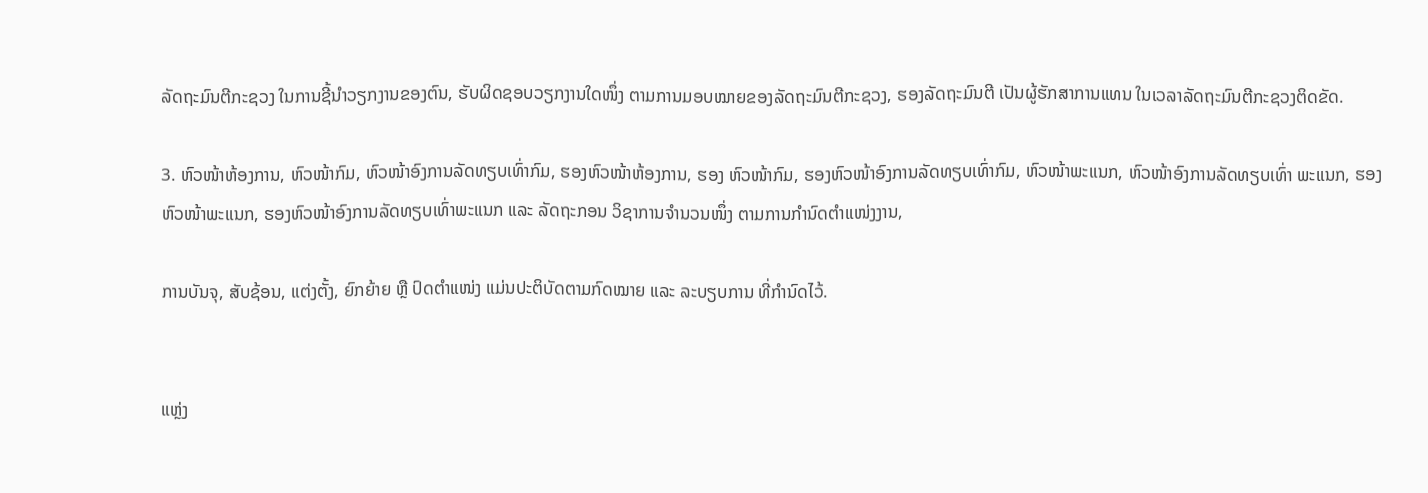ລັດຖະມົນຕີກະຊວງ ໃນການຊີ້ນຳວຽກງານຂອງຕົນ, ຮັບຜິດຊອບວຽກງານໃດໜຶ່ງ ຕາມການມອບໝາຍຂອງລັດຖະມົນຕີກະຊວງ, ຮອງລັດຖະມົນຕີ ເປັນຜູ້ຮັກສາການແທນ ໃນເວລາລັດຖະມົນຕີກະຊວງຕິດຂັດ.

3. ຫົວໜ້າຫ້ອງການ, ຫົວໜ້າກົມ, ຫົວໜ້າອົງການລັດທຽບເທົ່າກົມ, ຮອງຫົວໜ້າຫ້ອງການ, ຮອງ ຫົວໜ້າກົມ, ຮອງຫົວໜ້າອົງການລັດທຽບເທົ່າກົມ, ຫົວໜ້າພະແນກ, ຫົວໜ້າອົງການລັດທຽບເທົ່າ ພະແນກ, ຮອງຫົວໜ້າພະແນກ, ຮອງຫົວໜ້າອົງການລັດທຽບເທົ່າພະແນກ ແລະ ລັດຖະກອນ ວິຊາການຈຳນວນໜຶ່ງ ຕາມການກຳນົດຕຳແໜ່ງງານ,

ການບັນຈຸ, ສັບຊ້ອນ, ແຕ່ງຕັ້ງ, ຍົກຍ້າຍ ຫຼື ປົດຕຳແໜ່ງ ແມ່ນປະຕິບັດຕາມກົດໝາຍ ແລະ ລະບຽບການ ທີ່ກຳນົດໄວ້.


ແຫຼ່ງ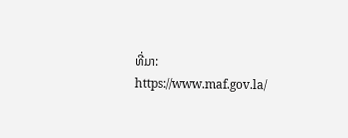ທີ່ມາ: https://www.maf.gov.la/